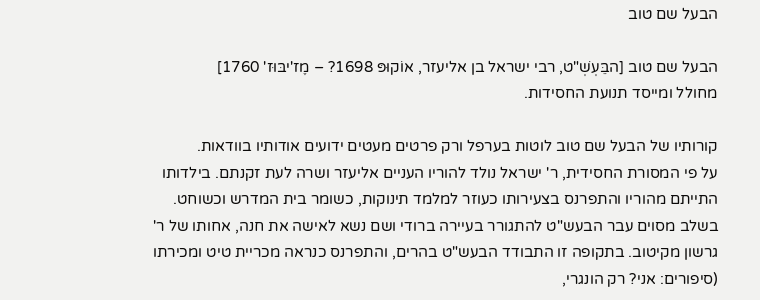הבעל שם טוב

הבעל שם טוב [הבֵּעְשְׁ"ט, רבי ישראל בן אליעזר, אוֹקוּפּ 1698? – מֶז'יבּוּז' 1760]
מחולל ומייסד תנועת החסידות.

קורותיו של הבעל שם טוב לוטות בערפל ורק פרטים מעטים ידועים אודותיו בוודאות.
על פי המסורת החסידית, ר' ישראל נולד להוריו העניים אליעזר ושרה לעת זקנתם. בילדותו התייתם מהוריו והתפרנס בצעירותו כעוזר למלמד תינוקות, כשומר בית המדרש וכשוחט.
בשלב מסוים עבר הבעש"ט להתגורר בעיירה ברודי ושם נשא לאישה את חנה, אחותו של ר' גרשון מקיטוב. בתקופה זו התבודד הבעש"ט בהרים, והתפרנס כנראה מכריית טיט ומכירתו (סיפורים: אני? רק הונגרי,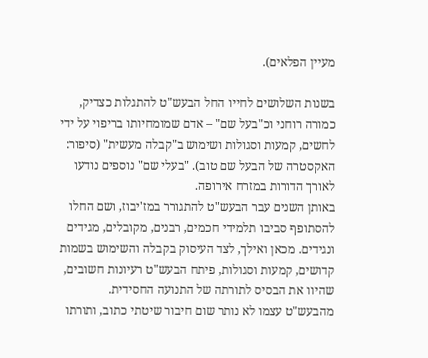מעיין הפלאים).

בשנות השלושים לחייו החל הבעש"ט להתגלות כצדיק, כמורה רוחני וכ"בעל שם" – אדם שמומחיותו בריפוי על ידי לחשים, קמעות וסגולות ושימוש ב"קבלה מעשית" (סיפור: האקסטרה של הבעל שם טוב). "בעלי שם" נוספים נודעו לאורך הדורות במזרח אירופה.
באותן השנים עבר הבעש"ט להתגורר במז'יבוז, ושם החלו להסתופף סביבו תלמידי חכמים, רבנים, מקובלים, מגידים ונגידים. מכאן ואילך, לצד העיסוק בקבלה והשימוש בשמות קדושים, קמעות וסגולות, פיתח הבעש"ט רעיונות חשובים, שהיוו את הבסיס לתורתה של התנועה החסידית.
מהבעש"ט עצמו לא נותר שום חיבור שיטתי כתוב, ותורתו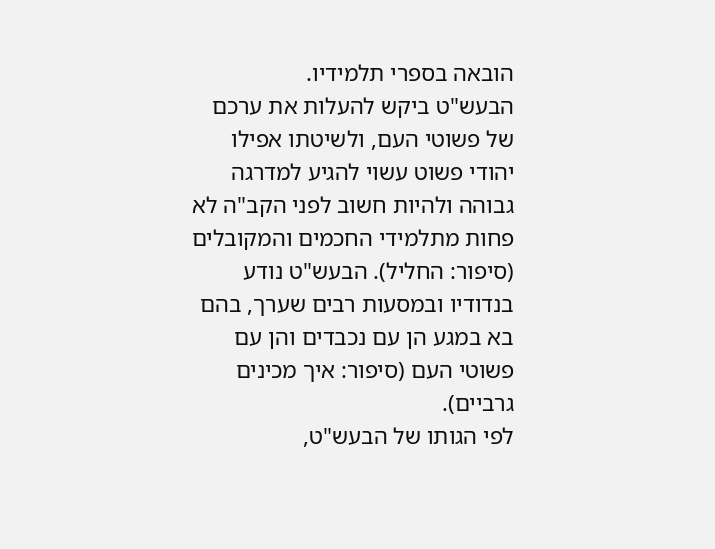הובאה בספרי תלמידיו.
הבעש"ט ביקש להעלות את ערכם של פשוטי העם, ולשיטתו אפילו יהודי פשוט עשוי להגיע למדרגה גבוהה ולהיות חשוב לפני הקב"ה לא פחות מתלמידי החכמים והמקובלים (סיפור: החליל). הבעש"ט נודע בנדודיו ובמסעות רבים שערך, בהם בא במגע הן עם נכבדים והן עם פשוטי העם (סיפור: איך מכינים גרביים).
לפי הגותו של הבעש"ט,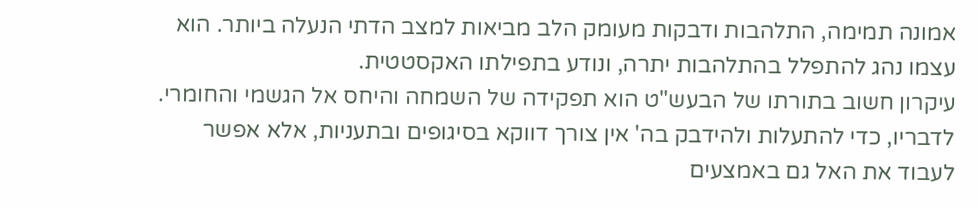אמונה תמימה, התלהבות ודבקות מעומק הלב מביאות למצב הדתי הנעלה ביותר. הוא עצמו נהג להתפלל בהתלהבות יתרה, ונודע בתפילתו האקסטטית.
עיקרון חשוב בתורתו של הבעש"ט הוא תפקידה של השמחה והיחס אל הגשמי והחומרי. לדבריו, כדי להתעלות ולהידבק בה' אין צורך דווקא בסיגופים ובתעניות, אלא אפשר לעבוד את האל גם באמצעים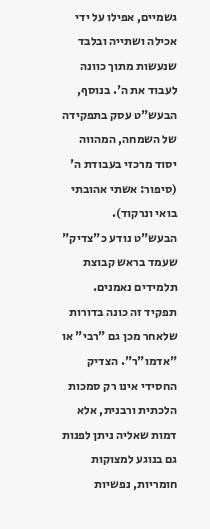גשמיים, אפילו על ידי אכילה ושתייה ובלבד שנעשות מתוך כוונה לעבוד את ה'. בנוסף, הבעש"ט עסק בתפקידה של השמחה, המהווה יסוד מרכזי בעבודת ה' (סיפור: אשתי אהובתי בואי ונרקוד).
הבעש"ט נודע כ"צדיק" שעמד בראש קבוצת תלמידים נאמנים. תפקיד זה כונה בדורות שלאחר מכן גם "רבי" או "אדמו"ר". הצדיק החסידי אינו רק סמכות הלכתית ורבנית, אלא דמות שאליה ניתן לפנות גם בנוגע למצוקות חומריות, נפשיות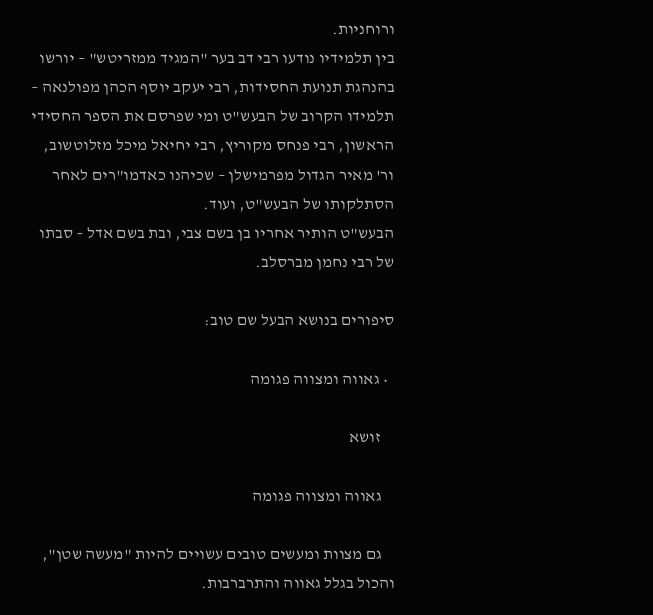ורוחניות.
בין תלמידיו נודעו רבי דב בער "המגיד ממזריטש" – יורשו בהנהגת תנועת החסידות, רבי יעקב יוסף הכהן מפולנאה – תלמידו הקרוב של הבעש"ט ומי שפרסם את הספר החסידי הראשון, רבי פנחס מקוריץ, רבי יחיאל מיכל מזלוטשוב, ור' מאיר הגדול מפרמישלן – שכיהנו כאדמו"רים לאחר הסתלקותו של הבעש"ט, ועוד.
הבעש"ט הותיר אחריו בן בשם צבי, ובת בשם אדל – סבתו של רבי נחמן מברסלב.

סיפורים בנושא הבעל שם טוב:

  • גאווה ומצווה פגומה

    זושא

    גאווה ומצווה פגומה

    גם מצוות ומעשים טובים עשויים להיות "מעשה שטן", והכול בגלל גאווה והתרברבות.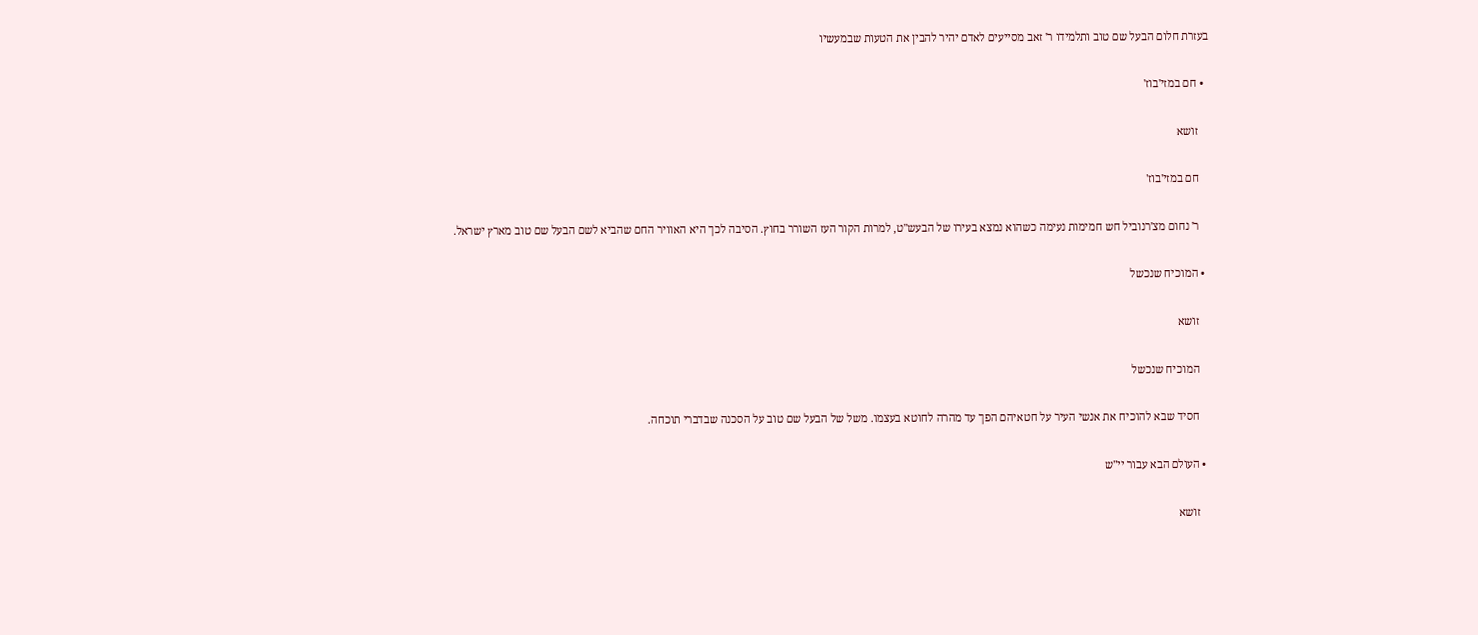בעזרת חלום הבעל שם טוב ותלמידו ר' זאב מסייעים לאדם יהיר להבין את הטעות שבמעשיו

  • חם במזי'בוז'

    זושא

    חם במזי'בוז'

    ר' נחום מצ'רנוביל חש חמימות נעימה כשהוא נמצא בעירו של הבעש"ט, למרות הקור העז השורר בחוץ. הסיבה לכך היא האוויר החם שהביא לשם הבעל שם טוב מארץ ישראל.

  • המוכיח שנכשל

    זושא

    המוכיח שנכשל

    חסיד שבא להוכיח את אנשי העיר על חטאיהם הפך עד מהרה לחוטא בעצמו. משל של הבעל שם טוב על הסכנה שבדברי תוכחה.

  • העולם הבא עבור יי"ש

    זושא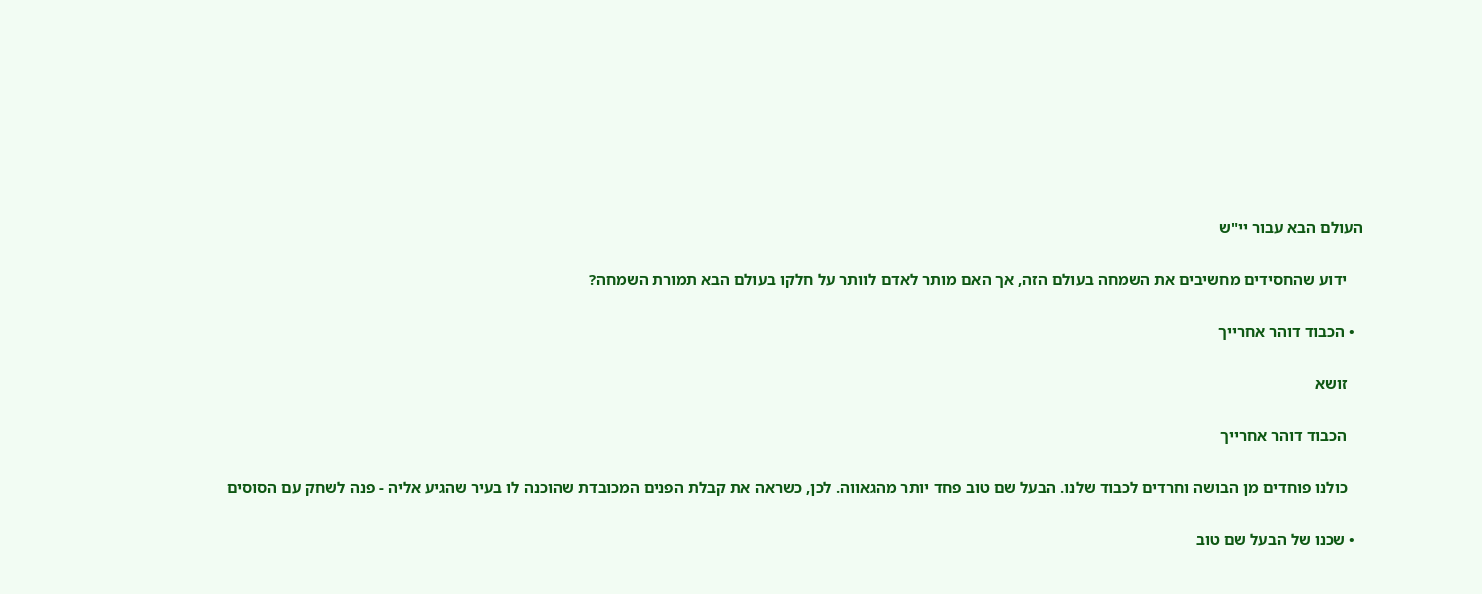העולם הבא עבור יי"ש

    ידוע שהחסידים מחשיבים את השמחה בעולם הזה, אך האם מותר לאדם לוותר על חלקו בעולם הבא תמורת השמחה?

  • הכבוד דוהר אחרייך

    זושא

    הכבוד דוהר אחרייך

    כולנו פוחדים מן הבושה וחרדים לכבוד שלנו. הבעל שם טוב פחד יותר מהגאווה. לכן, כשראה את קבלת הפנים המכובדת שהוכנה לו בעיר שהגיע אליה - פנה לשחק עם הסוסים

  • שכנו של הבעל שם טוב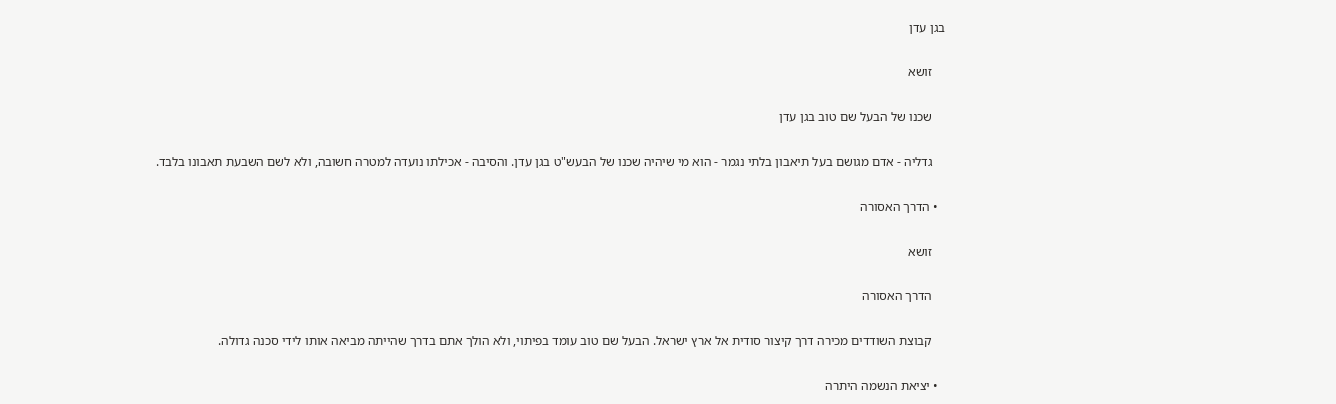בגן עדן

    זושא

    שכנו של הבעל שם טוב בגן עדן

    גדליה - אדם מגושם בעל תיאבון בלתי נגמר - הוא מי שיהיה שכנו של הבעש"ט בגן עדן. והסיבה - אכילתו נועדה למטרה חשובה, ולא לשם השבעת תאבונו בלבד.

  • הדרך האסורה

    זושא

    הדרך האסורה

    קבוצת השודדים מכירה דרך קיצור סודית אל ארץ ישראל. הבעל שם טוב עומד בפיתוי, ולא הולך אתם בדרך שהייתה מביאה אותו לידי סכנה גדולה.

  • יציאת הנשמה היתרה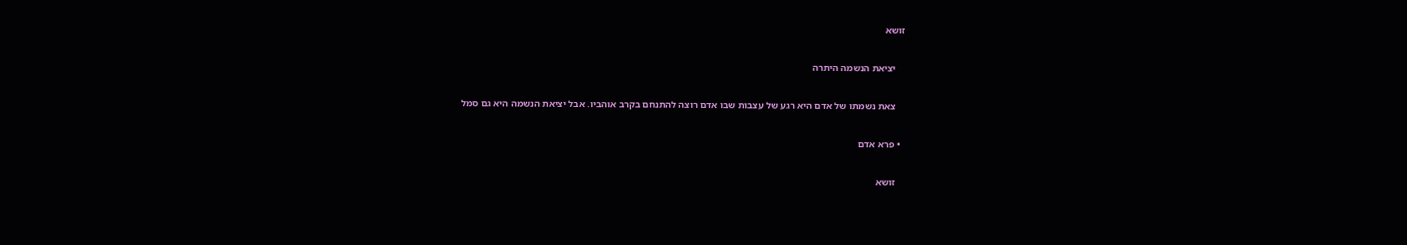זושא

    יציאת הנשמה היתרה

    צאת נשמתו של אדם היא רגע של עצבות שבו אדם רוצה להתנחם בקרב אוהביו. אבל יציאת הנשמה היא גם סמל

  • פרא אדם

    זושא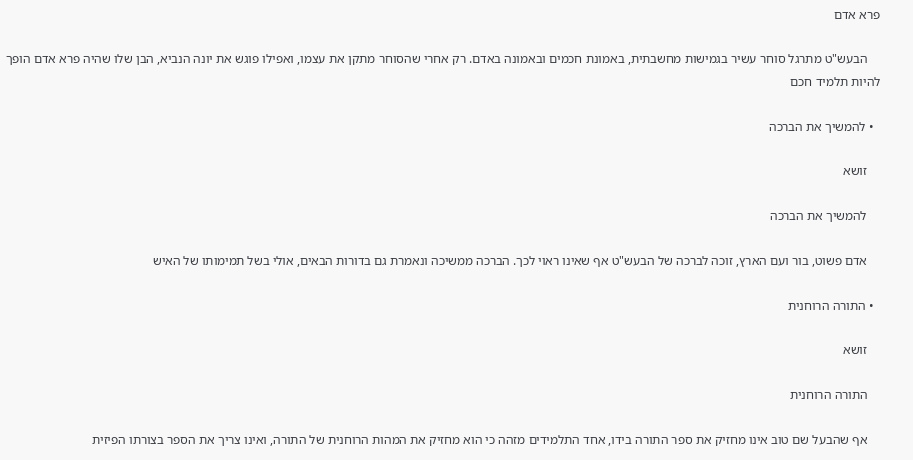פרא אדם

    הבעש"ט מתרגל סוחר עשיר בגמישות מחשבתית, באמונת חכמים ובאמונה באדם. רק אחרי שהסוחר מתקן את עצמו, ואפילו פוגש את יונה הנביא, הבן שלו שהיה פרא אדם הופך להיות תלמיד חכם

  • להמשיך את הברכה

    זושא

    להמשיך את הברכה

    אדם פשוט, בור ועם הארץ, זוכה לברכה של הבעש"ט אף שאינו ראוי לכך. הברכה ממשיכה ונאמרת גם בדורות הבאים, אולי בשל תמימותו של האיש

  • התורה הרוחנית

    זושא

    התורה הרוחנית

    אף שהבעל שם טוב אינו מחזיק את ספר התורה בידו, אחד התלמידים מזהה כי הוא מחזיק את המהות הרוחנית של התורה, ואינו צריך את הספר בצורתו הפיזית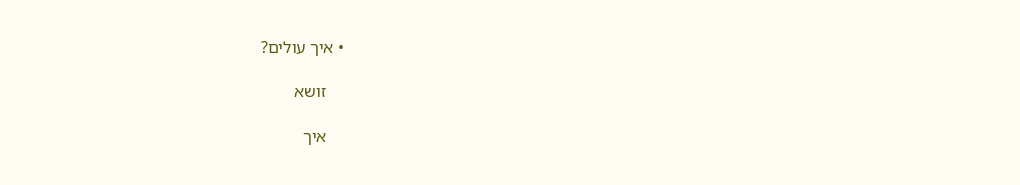• איך עולים?

    זושא

    איך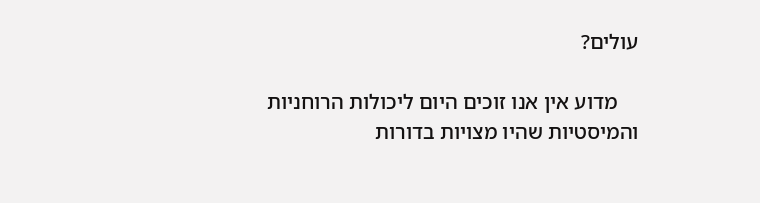עולים?

    מדוע אין אנו זוכים היום ליכולות הרוחניות והמיסטיות שהיו מצויות בדורות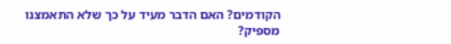הקודמים? האם הדבר מעיד על כך שלא התאמצנו מספיק?